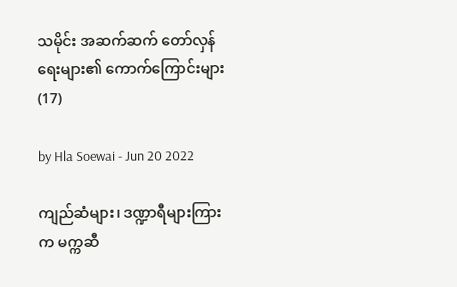သမိုင်း အဆက်ဆက် တော်လှန်ရေးများ၏ ကောက်ကြောင်းများ(17)

by Hla Soewai - Jun 20 2022

ကျည်ဆံများ၊ ဒဏ္ဍာရီများကြားက မက္ကဆီ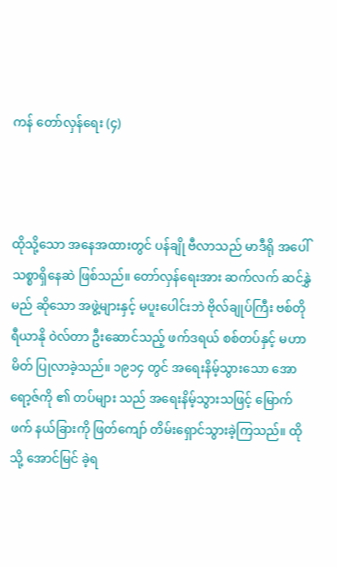ကန် တော်လှန်ရေး (၄)



ထိုသို့သော အနေအထားတွင် ပန်ချို ဗီလာသည် မာဒီရို အပေါ် သစ္စာရှိနေဆဲ ဖြစ်သည်။ တော်လှန်ရေးအား ဆက်လက် ဆင်နွှဲမည် ဆိုသော အဖွဲ့များနှင့် မပူးပေါင်းဘဲ ဗိုလ်ချုပ်ကြီး ဗစ်တိုရီယာနို ဝဲလ်တာ ဦးဆောင်သည့် ဖက်ဒရယ် စစ်တပ်နှင့် မဟာမိတ် ပြုလာခဲ့သည်။ ၁၉၁၄ တွင် အရေးနိမ့်သွားသော အောရော့ဇ်ကို ၏ တပ်များ သည် အရေးနိမ့်သွားသဖြင့် မြောက်ဖက် နယ်ခြားကို ဖြတ်ကျော် တိမ်းရှောင်သွားခဲ့ကြသည်။ ထိုသို့ အောင်မြင် ခဲ့ရ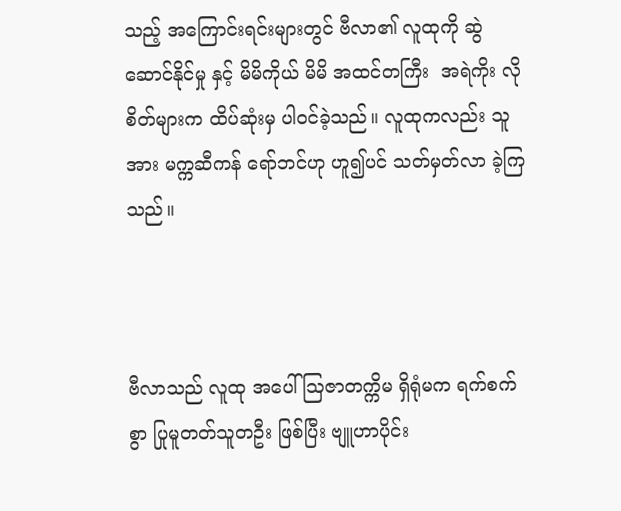သည့် အကြောင်းရင်းများတွင် ဗီလာ၏ လူထုကို ဆွဲဆောင်နိုင်မှု နှင့် မိမိကိုယ် မိမိ အထင်တကြီး  အရဲကိုး လိုစိတ်များက ထိပ်ဆုံးမှ ပါဝင်ခဲ့သည်။ လူထုကလည်း သူအား မက္ကဆီကန် ရော်ဘင်ဟု ဟူ၍ပင် သတ်မှတ်လာ ခဲ့ကြသည်။



ဗီလာသည် လူထု အပေါ် ဩဇာတက္ကိမ ရှိရုံမက ရက်စက်စွာ ပြုမူတတ်သူတဦး ဖြစ်ပြီး ဗျူဟာပိုင်း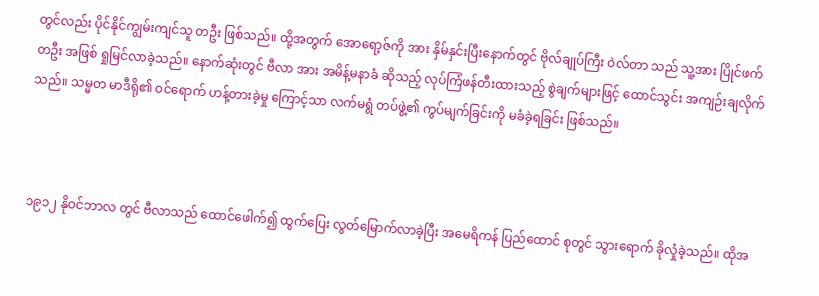တွင်လည်း ပိုင်နိုင်ကျွမ်းကျင်သူ တဦး ဖြစ်သည်။ ထို့အတွက် အောရော့ဇ်ကို အား နှိမ်နှင်းပြီးနောက်တွင် ဗိုလ်ချုပ်ကြီး ဝဲလ်တာ သည် သူ့အား ပြိုင်ဖက်တဦး အဖြစ် ရှုမြင်လာခဲ့သည်။ နောက်ဆုံးတွင် ဗီလာ အား အမိန့်မနာခံ ဆိုသည့် လုပ်ကြံဖန်တီးထားသည့် စွဲချက်များဖြင့် ထောင်သွင်း အကျဉ်းချလိုက်သည်။ သမ္မတ မာဒီရို၏ ဝင်ရောက် ဟန့်တားခဲ့မှု ကြောင့်သာ လက်မရွံ တပ်ဖွဲ့၏ ကွပ်မျက်ခြင်းကို မခံခဲ့ရခြင်း ဖြစ်သည်။



၁၉၁၂ နိုဝင်ဘာလ တွင် ဗီလာသည် ထောင်ဖေါက်၍ ထွက်ပြေး လွတ်မြောက်လာခဲ့ပြီး အမေရိကန် ပြည်ထောင် စုတွင် သွားရောက် ခိုလှုံခဲ့သည်။ ထိုအ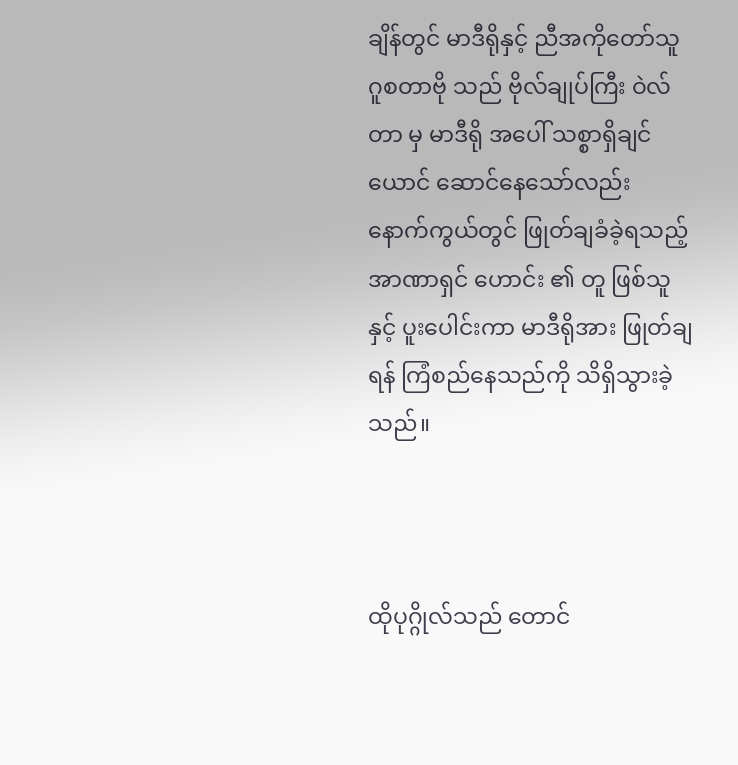ချိန်တွင် မာဒီရိုနှင့် ညီအကိုတော်သူ ဂူစတာဗို သည် ဗိုလ်ချုပ်ကြီး ဝဲလ်တာ မှ မာဒီရို အပေါ် သစ္စာရှိချင်ယောင် ဆောင်နေသော်လည်း နောက်ကွယ်တွင် ဖြုတ်ချခံခဲ့ရသည့် အာဏာရှင် ဟောင်း ၏ တူ ဖြစ်သူ နှင့် ပူးပေါင်းကာ မာဒီရိုအား ဖြုတ်ချရန် ကြံစည်နေသည်ကို သိရှိသွားခဲ့သည်။



ထိုပုဂ္ဂိုလ်သည် တောင်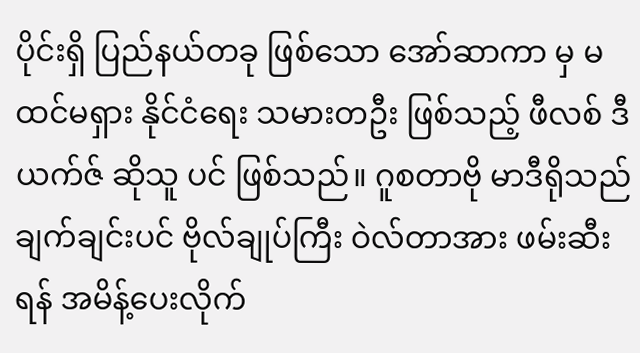ပိုင်းရှိ ပြည်နယ်တခု ဖြစ်သော အော်ဆာကာ မှ မထင်မရှား နိုင်ငံရေး သမားတဦး ဖြစ်သည့် ဖီလစ် ဒီယက်ဇ် ဆိုသူ ပင် ဖြစ်သည်။ ဂူစတာဗို မာဒီရိုသည် ချက်ချင်းပင် ဗိုလ်ချုပ်ကြီး ဝဲလ်တာအား ဖမ်းဆီးရန် အမိန့်ပေးလိုက်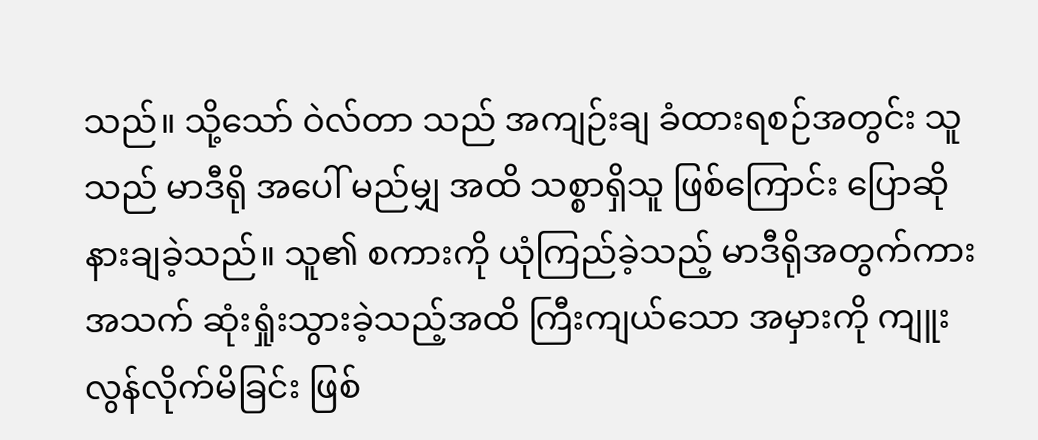သည်။ သို့သော် ဝဲလ်တာ သည် အကျဉ်းချ ခံထားရစဉ်အတွင်း သူ သည် မာဒီရို အပေါ် မည်မျှ အထိ သစ္စာရှိသူ ဖြစ်ကြောင်း ပြောဆိုနားချခဲ့သည်။ သူ၏ စကားကို ယုံကြည်ခဲ့သည့် မာဒီရိုအတွက်ကား အသက် ဆုံးရှုံးသွားခဲ့သည့်အထိ ကြီးကျယ်သော အမှားကို ကျူးလွန်လိုက်မိခြင်း ဖြစ်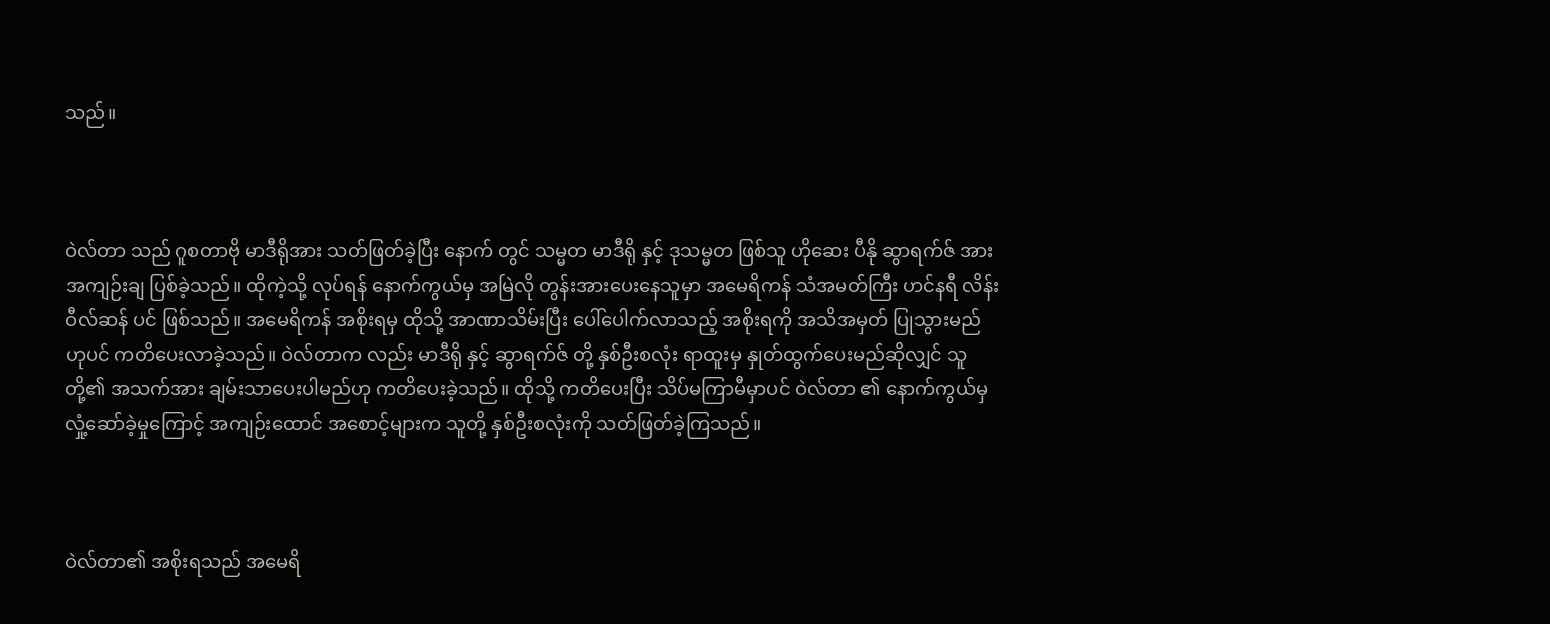သည်။



ဝဲလ်တာ သည် ဂူစတာဗို မာဒီရိုအား သတ်ဖြတ်ခဲ့ပြီး နောက် တွင် သမ္မတ မာဒီရို နှင့် ဒုသမ္မတ ဖြစ်သူ ဟိုဆေး ပီနို ဆွာရက်ဇ် အား အကျဉ်းချ ပြစ်ခဲ့သည်။ ထိုကဲ့သို့ လုပ်ရန် နောက်ကွယ်မှ အမြဲလို တွန်းအားပေးနေသူမှာ အမေရိကန် သံအမတ်ကြီး ဟင်နရီ လိန်း ဝီလ်ဆန် ပင် ဖြစ်သည်။ အမေရိကန် အစိုးရမှ ထိုသို့ အာဏာသိမ်းပြီး ပေါ်ပေါက်လာသည့် အစိုးရကို အသိအမှတ် ပြုသွားမည်ဟုပင် ကတိပေးလာခဲ့သည်။ ဝဲလ်တာက လည်း မာဒီရို နှင့် ဆွာရက်ဇ် တို့ နှစ်ဦးစလုံး ရာထူးမှ နှုတ်ထွက်ပေးမည်ဆိုလျှင် သူတို့၏ အသက်အား ချမ်းသာပေးပါမည်ဟု ကတိပေးခဲ့သည်။ ထိုသို့ ကတိပေးပြီး သိပ်မကြာမီမှာပင် ဝဲလ်တာ ၏ နောက်ကွယ်မှ လှုံ့ဆော်ခဲ့မှုကြောင့် အကျဉ်းထောင် အစောင့်များက သူတို့ နှစ်ဦးစလုံးကို သတ်ဖြတ်ခဲ့ကြသည်။



ဝဲလ်တာ၏ အစိုးရသည် အမေရိ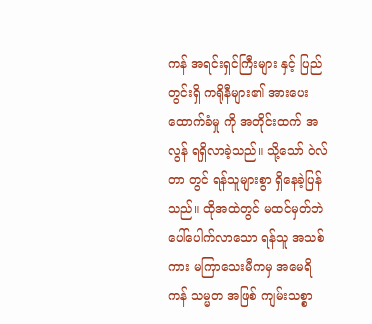ကန် အရင်းရှင်ကြီးများ နှင့် ပြည်တွင်းရှိ ကရိုနီများ၏ အားပေးထောက်ခံမှု ကို အတိုင်းထက် အလွန် ရရှိလာခဲ့သည်။ သို့သော် ဝဲလ်တာ တွင် ရန်သူများစွာ ရှိနေခဲ့ပြန်သည်။ ထိုအထဲတွင် မထင်မှတ်ဘဲ ပေါ်ပေါက်လာသော ရန်သူ အသစ်ကား မကြာသေးမီကမှ အမေရိကန် သမ္မတ အဖြစ် ကျမ်းသစ္စာ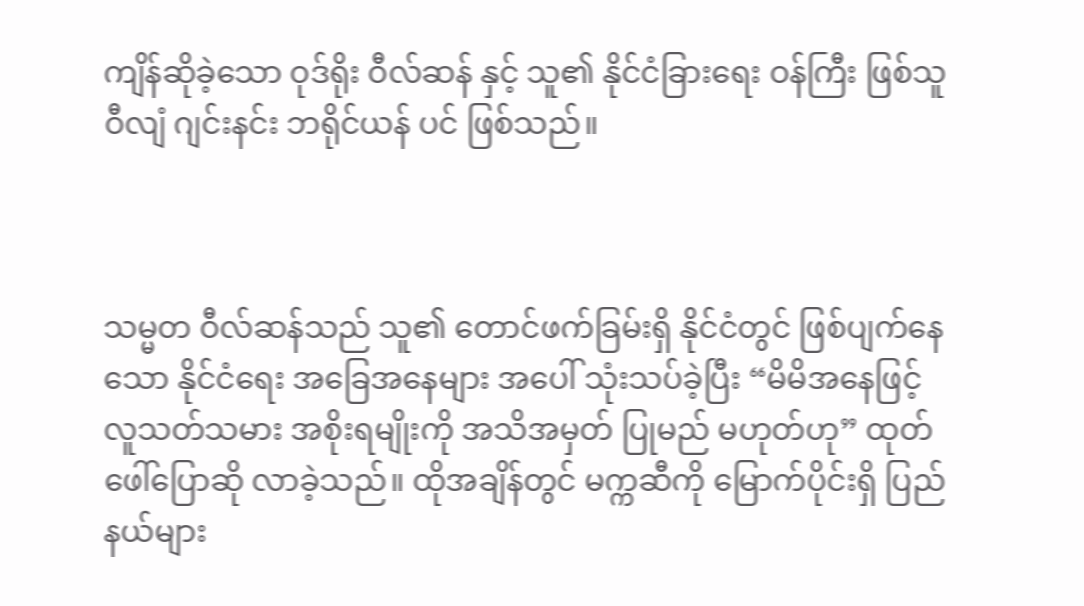ကျိန်ဆိုခဲ့သော ဝုဒ်ရိုး ဝီလ်ဆန် နှင့် သူ၏ နိုင်ငံခြားရေး ဝန်ကြီး ဖြစ်သူ ဝီလျံ ဂျင်းနင်း ဘရိုင်ယန် ပင် ဖြစ်သည်။



သမ္မတ ဝီလ်ဆန်သည် သူ၏ တောင်ဖက်ခြမ်းရှိ နိုင်ငံတွင် ဖြစ်ပျက်နေသော နိုင်ငံရေး အခြေအနေများ အပေါ် သုံးသပ်ခဲ့ပြီး “မိမိအနေဖြင့် လူသတ်သမား အစိုးရမျိုးကို အသိအမှတ် ပြုမည် မဟုတ်ဟု” ထုတ်ဖေါ်ပြောဆို လာခဲ့သည်။ ထိုအချိန်တွင် မက္ကဆီကို မြောက်ပိုင်းရှိ ပြည်နယ်များ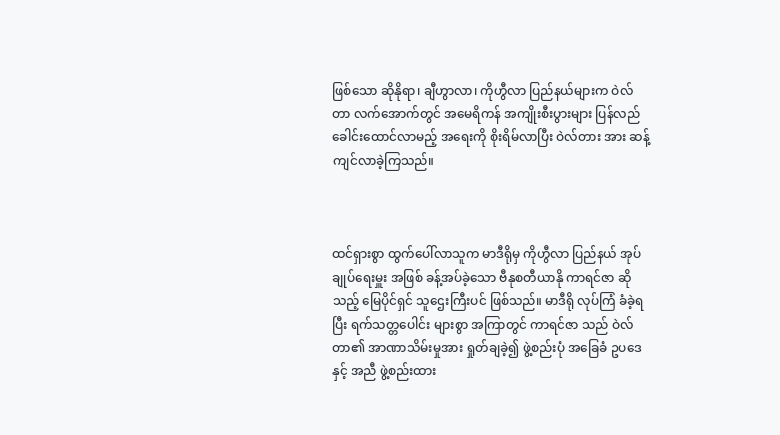ဖြစ်သော ဆိုနိုရာ၊ ချီဟွာလာ၊ ကိုဟွီလာ ပြည်နယ်များက ဝဲလ်တာ လက်အောက်တွင် အမေရိကန် အကျိုးစီးပွားများ ပြန်လည် ခေါင်းထောင်လာမည့် အရေးကို စိုးရိမ်လာပြီး ဝဲလ်တား အား ဆန့်ကျင်လာခဲ့ကြသည်။



ထင်ရှားစွာ ထွက်ပေါ်လာသူက မာဒီရိုမှ ကိုဟွီလာ ပြည်နယ် အုပ်ချုပ်ရေးမှူး အဖြစ် ခန့်အပ်ခဲ့သော ဗီနုစတီယာနို ကာရင်ဇာ ဆိုသည့် မြေပိုင်ရှင် သူဌေးကြီးပင် ဖြစ်သည်။ မာဒီရို လုပ်ကြံ ခံခဲ့ရပြီး ရက်သတ္တပေါင်း များစွာ အကြာတွင် ကာရင်ဇာ သည် ဝဲလ်တာ၏ အာဏာသိမ်းမှုအား ရှုတ်ချခဲ့၍ ဖွဲ့စည်းပုံ အခြေခံ ဥပဒေ နှင့် အညီ ဖွဲ့စည်းထား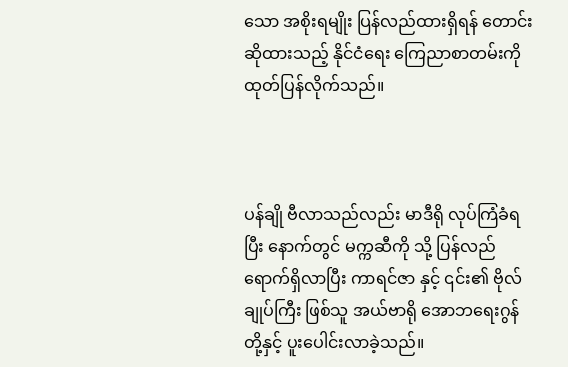သော အစိုးရမျိုး ပြန်လည်ထားရှိရန် တောင်းဆိုထားသည့် နိုင်ငံရေး ကြေညာစာတမ်းကို ထုတ်ပြန်လိုက်သည်။



ပန်ချို ဗီလာသည်လည်း မာဒီရို လုပ်ကြံခံရပြီး နောက်တွင် မက္ကဆီကို သို့ ပြန်လည် ရောက်ရှိလာပြီး ကာရင်ဇာ နှင့် ၎င်း၏ ဗိုလ်ချုပ်ကြီး ဖြစ်သူ အယ်ဗာရို အောဘရေးဂွန် တို့နှင့် ပူးပေါင်းလာခဲ့သည်။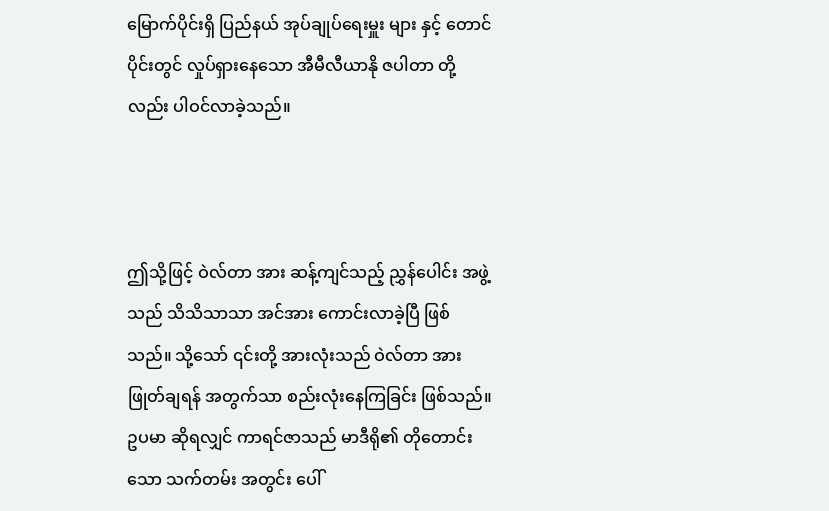မြောက်ပိုင်းရှိ ပြည်နယ် အုပ်ချုပ်ရေးမှူး များ နှင့် တောင်ပိုင်းတွင် လှုပ်ရှားနေသော အီမီလီယာနို ဇပါတာ တို့လည်း ပါဝင်လာခဲ့သည်။



ဤသို့ဖြင့် ဝဲလ်တာ အား ဆန့်ကျင်သည့် ညွှန်ပေါင်း အဖွဲ့သည် သိသိသာသာ အင်အား ကောင်းလာခဲ့ပြီ ဖြစ် သည်။ သို့သော် ၎င်းတို့ အားလုံးသည် ဝဲလ်တာ အား ဖြုတ်ချရန် အတွက်သာ စည်းလုံးနေကြခြင်း ဖြစ်သည်။ ဥပမာ ဆိုရလျှင် ကာရင်ဇာသည် မာဒီရို၏ တိုတောင်းသော သက်တမ်း အတွင်း ပေါ်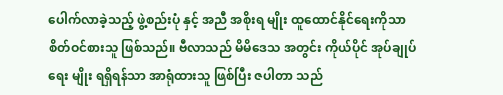ပေါက်လာခဲ့သည့် ဖွဲ့စည်းပုံ နှင့် အညီ အစိုးရ မျိုး ထူထောင်နိုင်ရေးကိုသာ စိတ်ဝင်စားသူ ဖြစ်သည်။ ဗီလာသည် မိမိဒေသ အတွင်း ကိုယ်ပိုင် အုပ်ချုပ်ရေး မျိုး ရရှိရန်သာ အာရုံထားသူ ဖြစ်ပြီး ဇပါတာ သည်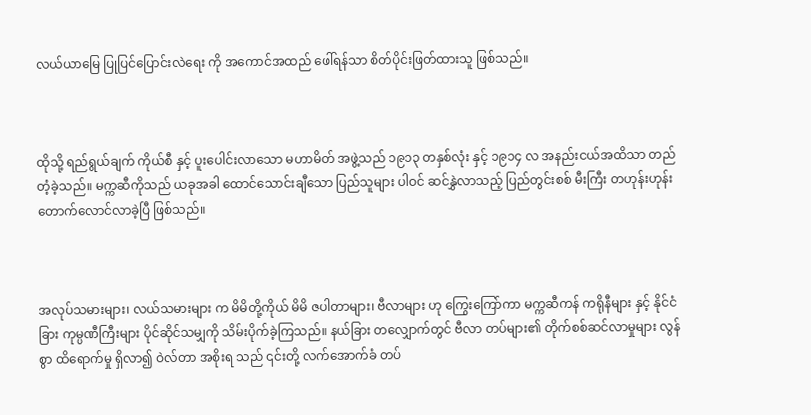လယ်ယာမြေ ပြုပြင်ပြောင်းလဲရေး ကို အကောင်အထည် ဖေါ်ရန်သာ စိတ်ပိုင်းဖြတ်ထားသူ ဖြစ်သည်။



ထိုသို့ ရည်ရွယ်ချက် ကိုယ်စီ နှင့် ပူးပေါင်းလာသော မဟာမိတ် အဖွဲ့သည် ၁၉၁၃ တနှစ်လုံး နှင့် ၁၉၁၄ လ အနည်းငယ်အထိသာ တည်တံ့ခဲ့သည်။ မက္ကဆီကိုသည် ယခုအခါ ထောင်သောင်းချီသော ပြည်သူများ ပါဝင် ဆင်နွှဲလာသည့် ပြည်တွင်းစစ် မီးကြီး တဟုန်းဟုန်း တောက်လောင်လာခဲ့ပြီ ဖြစ်သည်။



အလုပ်သမားများ၊ လယ်သမားများ က မိမိတို့ကိုယ် မိမိ ဇပါတာများ၊ ဗီလာများ ဟု ကြွေးကြော်ကာ မက္ကဆီကန် ကရိုနီများ နှင့် နိုင်ငံခြား ကုမ္ပဏီကြီးများ ပိုင်ဆိုင်သမျှကို သိမ်းပိုက်ခဲ့ကြသည်။ နယ်ခြား တလျှောက်တွင် ဗီလာ တပ်များ၏ တိုက်စစ်ဆင်လာမှုများ လွန်စွာ ထိရောက်မှု ရှိလာ၍ ဝဲလ်တာ အစိုးရ သည် ၎င်းတို့ လက်အောက်ခံ တပ်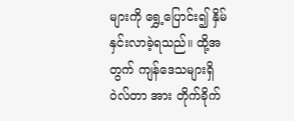များကို ရွှေ့ပြောင်း၍ နှိမ်နှင်းလာခဲ့ရသည်။ ထို့အတွက် ကျန်ဒေသများရှိ ဝဲလ်တာ အား တိုက်ခိုက်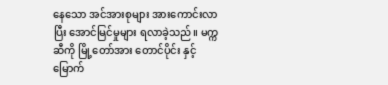နေသော အင်အားစုများ အားကောင်းလာပြီး အောင်မြင်မှုများ ရလာခဲ့သည်။ မက္ကဆီကို မြို့တော်အား တောင်ပိုင်း နှင့် မြောက်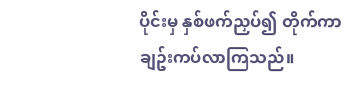ပိုင်းမှ နှစ်ဖက်ညှပ်၍ တိုက်ကာ ချဥ်းကပ်လာကြသည်။